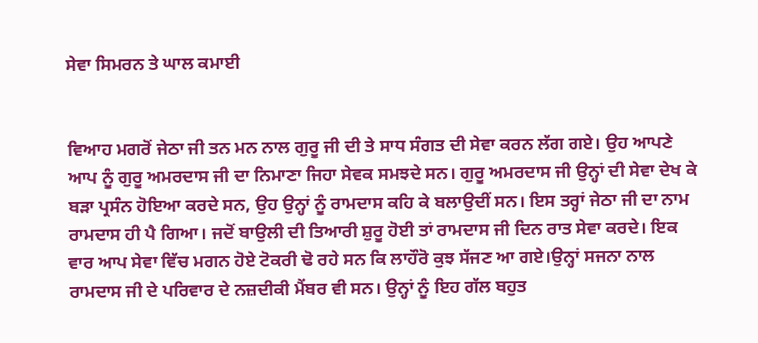ਸੇਵਾ ਸਿਮਰਨ ਤੇ ਘਾਲ ਕਮਾਈ


ਵਿਆਹ ਮਗਰੋਂ ਜੇਠਾ ਜੀ ਤਨ ਮਨ ਨਾਲ ਗੁਰੂ ਜੀ ਦੀ ਤੇ ਸਾਧ ਸੰਗਤ ਦੀ ਸੇਵਾ ਕਰਨ ਲੱਗ ਗਏ। ਉਹ ਆਪਣੇ ਆਪ ਨੂੰ ਗੁਰੂ ਅਮਰਦਾਸ ਜੀ ਦਾ ਨਿਮਾਣਾ ਜਿਹਾ ਸੇਵਕ ਸਮਝਦੇ ਸਨ। ਗੁਰੂ ਅਮਰਦਾਸ ਜੀ ਉਨ੍ਹਾਂ ਦੀ ਸੇਵਾ ਦੇਖ ਕੇ ਬੜਾ ਪ੍ਰਸੰਨ ਹੋਇਆ ਕਰਦੇ ਸਨ, ਉਹ ਉਨ੍ਹਾਂ ਨੂੰ ਰਾਮਦਾਸ ਕਹਿ ਕੇ ਬਲਾਉਦੀਂ ਸਨ। ਇਸ ਤਰ੍ਹਾਂ ਜੇਠਾ ਜੀ ਦਾ ਨਾਮ ਰਾਮਦਾਸ ਹੀ ਪੈ ਗਿਆ। ਜਦੋਂ ਬਾਉਲੀ ਦੀ ਤਿਆਰੀ ਸ਼ੁਰੂ ਹੋਈ ਤਾਂ ਰਾਮਦਾਸ ਜੀ ਦਿਨ ਰਾਤ ਸੇਵਾ ਕਰਦੇ। ਇਕ ਵਾਰ ਆਪ ਸੇਵਾ ਵਿੱਚ ਮਗਨ ਹੋਏ ਟੋਕਰੀ ਢੋ ਰਹੇ ਸਨ ਕਿ ਲਾਹੌਰੋ ਕੁਝ ਸੱਜਣ ਆ ਗਏ।ਉਨ੍ਹਾਂ ਸਜਨਾ ਨਾਲ ਰਾਮਦਾਸ ਜੀ ਦੇ ਪਰਿਵਾਰ ਦੇ ਨਜ਼ਦੀਕੀ ਮੈਂਬਰ ਵੀ ਸਨ। ਉਨ੍ਹਾਂ ਨੂੰ ਇਹ ਗੱਲ ਬਹੁਤ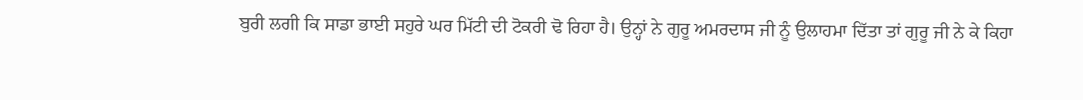ਬੁਰੀ ਲਗੀ ਕਿ ਸਾਡਾ ਭਾਈ ਸਹੁਰੇ ਘਰ ਮਿੱਟੀ ਦੀ ਟੋਕਰੀ ਢੋ ਰਿਹਾ ਹੈ। ਉਨ੍ਹਾਂ ਨੇ ਗੁਰੂ ਅਮਰਦਾਸ ਜੀ ਨੂੰ ਉਲਾਹਮਾ ਦਿੱਤਾ ਤਾਂ ਗੁਰੂ ਜੀ ਨੇ ਕੇ ਕਿਹਾ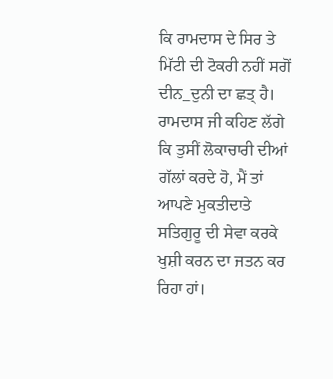ਕਿ ਰਾਮਦਾਸ ਦੇ ਸਿਰ ਤੇ ਮਿੱਟੀ ਦੀ ਟੋਕਰੀ ਨਹੀਂ ਸਗੋਂ ਦੀਨ_ਦੁਨੀ ਦਾ ਛਤ੍ ਹੈ। ਰਾਮਦਾਸ ਜੀ ਕਹਿਣ ਲੱਗੇ ਕਿ ਤੁਸੀਂ ਲੋਕਾਚਾਰੀ ਦੀਆਂ ਗੱਲਾਂ ਕਰਦੇ ਹੋ, ਮੈਂ ਤਾਂ ਆਪਣੇ ਮੁਕਤੀਦਾਤੇ ਸਤਿਗੁਰੂ ਦੀ ਸੇਵਾ ਕਰਕੇ ਖੁਸ਼ੀ ਕਰਨ ਦਾ ਜਤਨ ਕਰ ਰਿਹਾ ਹਾਂ।